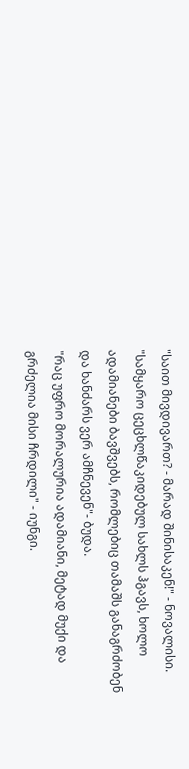"საით მივდივართ? - მარად შინისაკენ!" - ნოვალისი.
"სამყარო ცეცხლწაკიდებულ სახლს ჰგავს, ხოლო ადამიანები ბავშვებს, რომლებიც თამაშს განაგრძობენ და ხანძარს ვერ ამჩნევენ"- ბუდა.
"რაც უფრო მორალურია ადამიანი, მეტად მუქი და გრძელია მისი ჩრდილი" - იუნგი.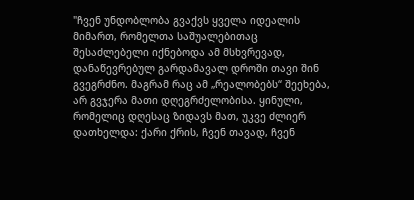"ჩვენ უნდობლობა გვაქვს ყველა იდეალის მიმართ, რომელთა საშუალებითაც შესაძლებელი იქნებოდა ამ მსხვრევად, დანაწევრებულ გარდამავალ დროში თავი შინ გვეგრძნო. მაგრამ რაც ამ „რეალობებს“ შეეხება, არ გვჯერა მათი დღეგრძელობისა. ყინული, რომელიც დღესაც ზიდავს მათ, უკვე ძლიერ დათხელდა: ქარი ქრის, ჩვენ თავად, ჩვენ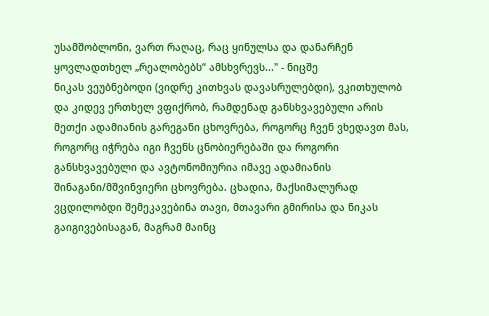უსამშობლონი, ვართ რაღაც, რაც ყინულსა და დანარჩენ ყოვლადთხელ „რეალობებს“ ამსხვრევს..." - ნიცშე
ნიკას ვეუბნებოდი (ვიდრე კითხვას დავასრულებდი), ვკითხულობ და კიდევ ერთხელ ვფიქრობ, რამდენად განსხვავებული არის მეთქი ადამიანის გარეგანი ცხოვრება, როგორც ჩვენ ვხედავთ მას, როგორც იჭრება იგი ჩვენს ცნობიერებაში და როგორი განსხვავებული და ავტონომიურია იმავე ადამიანის შინაგანი/მშვინვიერი ცხოვრება. ცხადია, მაქსიმალურად ვცდილობდი შემეკავებინა თავი, მთავარი გმირისა და ნიკას გაიგივებისაგან, მაგრამ მაინც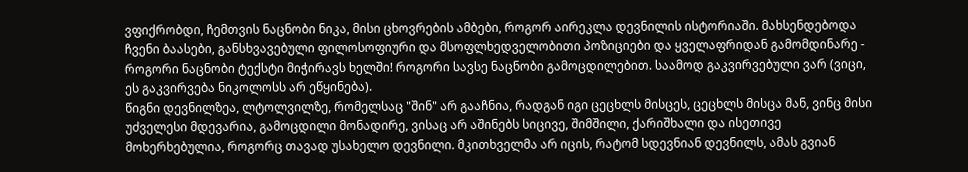ვფიქრობდი, ჩემთვის ნაცნობი ნიკა, მისი ცხოვრების ამბები, როგორ აირეკლა დევნილის ისტორიაში. მახსენდებოდა ჩვენი ბაასები, განსხვავებული ფილოსოფიური და მსოფლხედველობითი პოზიციები და ყველაფრიდან გამომდინარე - როგორი ნაცნობი ტექსტი მიჭირავს ხელში! როგორი სავსე ნაცნობი გამოცდილებით. საამოდ გაკვირვებული ვარ (ვიცი, ეს გაკვირვება ნიკოლოსს არ ეწყინება).
წიგნი დევნილზეა, ლტოლვილზე, რომელსაც "შინ" არ გააჩნია, რადგან იგი ცეცხლს მისცეს, ცეცხლს მისცა მან, ვინც მისი უძველესი მდევარია, გამოცდილი მონადირე, ვისაც არ აშინებს სიცივე, შიმშილი, ქარიშხალი და ისეთივე მოხერხებულია, როგორც თავად უსახელო დევნილი. მკითხველმა არ იცის, რატომ სდევნიან დევნილს, ამას გვიან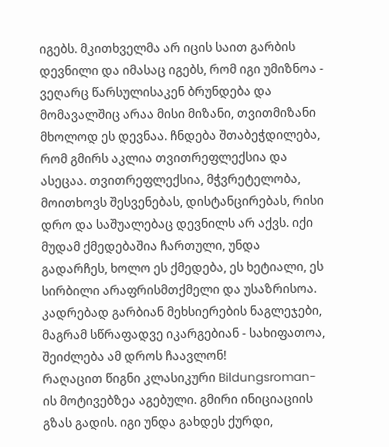იგებს. მკითხველმა არ იცის საით გარბის დევნილი და იმასაც იგებს, რომ იგი უმიზნოა - ვეღარც წარსულისაკენ ბრუნდება და მომავალშიც არაა მისი მიზანი, თვითმიზანი მხოლოდ ეს დევნაა. ჩნდება შთაბეჭდილება, რომ გმირს აკლია თვითრეფლექსია და ასეცაა. თვითრეფლექსია, მჭვრეტელობა, მოითხოვს შესვენებას, დისტანცირებას, რისი დრო და საშუალებაც დევნილს არ აქვს. იქი მუდამ ქმედებაშია ჩართული, უნდა გადარჩეს, ხოლო ეს ქმედება, ეს ხეტიალი, ეს სირბილი არაფრისმთქმელი და უსაზრისოა. კადრებად გარბიან მეხსიერების ნაგლეჯები, მაგრამ სწრაფადვე იკარგებიან - სახიფათოა, შეიძლება ამ დროს ჩაავლონ!
რაღაცით წიგნი კლასიკური Bildungsroman-ის მოტივებზეა აგებული. გმირი ინიციაციის გზას გადის. იგი უნდა გახდეს ქურდი,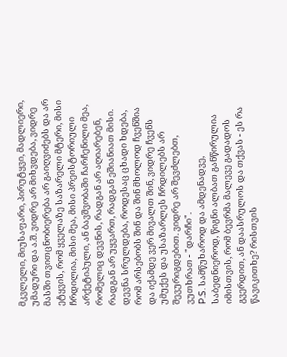მკვლელი, მიუსაფარი, პირუტყვი, მადლიერი, უმადური და ა.შ. ვიდრე არ მიხვდება, ვიდრე მასში თვითცნობიერება არ გაიღვიძებს და არ ეტყვის, რომ ყველაზე საზარელი მტერი, მისი ჩრდილია, მისი მეა, მისი პრეისტორიული არქეტიპული, ან ბავშვობაში ჩარჩენილი მეა, რომელიც დევნის, რადგან არ აღიარებენ, რადგან არ უყვართ, რადგან ეშიანიათ მისი.
დევნა სრულდება, როდესაც ცხადი ხდება, რომ არსებობს შინ და შინ მხოლოდ ჩვენშია და იქამდე ვერ მივალთ შინ, ვიდრე ჩვენს უმუქეს და უსაზარლეს ჩრდილებს არ შევურიგდებით. ვიდრე არ შევძლებთ, ვუთხრათ - "დარჩი".
P.S. სამწუხაროდ და ამდენადვე, საბედნიეროდ, წიგნი ალბათ განწირულია იმისთვის, რომ ბევრმა მალევე გადადოს გვერდით, ან დაასრულოს და თქვას - ეს რა წავიკითხე? რისთვის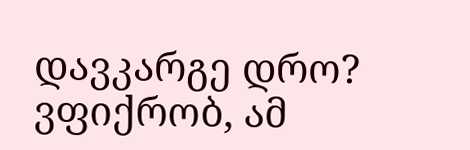დავკარგე დრო? ვფიქრობ, ამ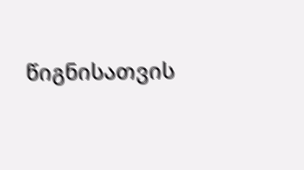წიგნისათვის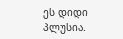ეს დიდი პლუსია.